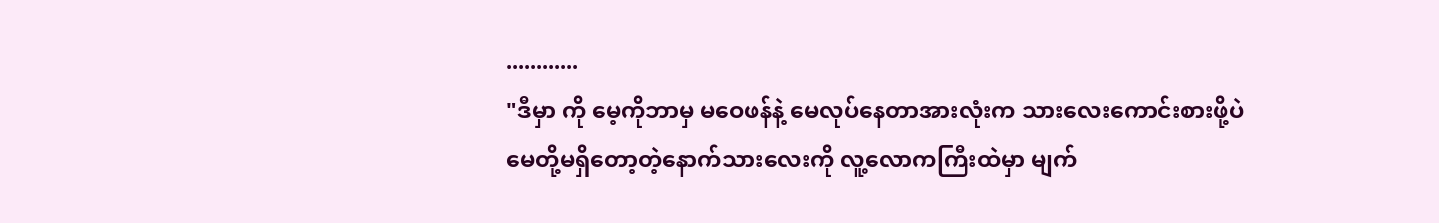............
"ဒီမှာ ကို မေ့ကိုဘာမှ မဝေဖန်နဲ့ မေလုပ်နေတာအားလုံးက သားလေးကောင်းစားဖို့ပဲ မေတို့မရှိတော့တဲ့နောက်သားလေးကို လူ့လောကကြီးထဲမှာ မျက်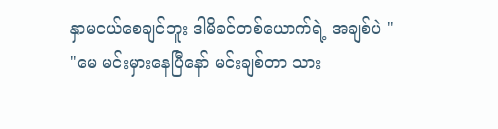နှာမငယ်စေချင်ဘူး ဒါမိခင်တစ်ယောက်ရဲ့ အချစ်ပဲ "
"မေ မင်းမှားနေပြီနော် မင်းချစ်တာ သား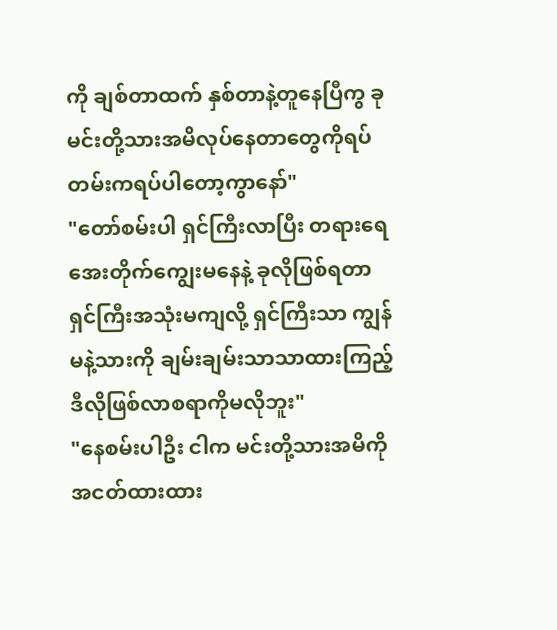ကို ချစ်တာထက် နှစ်တာနဲ့တူနေပြီကွ ခုမင်းတို့သားအမိလုပ်နေတာတွေကိုရပ်တမ်းကရပ်ပါတော့ကွာနော်"
"တော်စမ်းပါ ရှင်ကြီးလာပြီး တရားရေအေးတိုက်ကျွေးမနေနဲ့ ခုလိုဖြစ်ရတာ ရှင်ကြီးအသုံးမကျလို့ ရှင်ကြီးသာ ကျွန်မနဲ့သားကို ချမ်းချမ်းသာသာထားကြည့် ဒီလိုဖြစ်လာစရာကိုမလိုဘူး"
"နေစမ်းပါဦး ငါက မင်းတို့သားအမိကို အငတ်ထားထား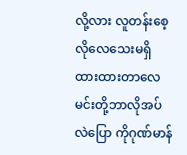လို့လား လူတန်းစေ့ လိုလေသေးမရှိ ထားထားတာလေ မင်းတို့ဘာလိုအပ်လဲပြော ကိုဂုဏ်မာန်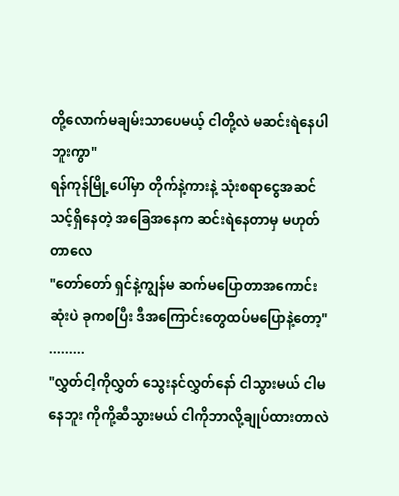တို့လောက်မချမ်းသာပေမယ့် ငါတို့လဲ မဆင်းရဲနေပါဘူးကွာ"
ရန်ကုန်မြို့ပေါ်မှာ တိုက်နဲ့ကားနဲ့ သုံးစရာငွေအဆင်သင့်ရှိနေတဲ့ အခြေအနေက ဆင်းရဲနေတာမှ မဟုတ်တာလေ
"တော်တော် ရှင်နဲ့ကျွန်မ ဆက်မပြောတာအကောင်းဆုံးပဲ ခုကစပြီး ဒီအကြောင်းတွေထပ်မပြောနဲ့တော့"
.........
"လွှတ်ငါ့ကိုလွှတ် သွေးနင်လွှတ်နော် ငါသွားမယ် ငါမနေဘူး ကိုကို့ဆီသွားမယ် ငါကိုဘာလို့ချုပ်ထားတာလဲ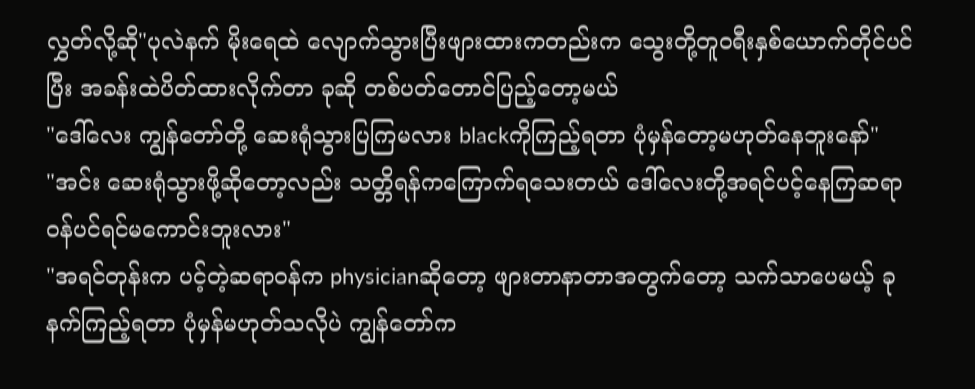လွှတ်လို့ဆို"ပုလဲနက် မိုးရေထဲ လျောက်သွားပြီးဖျားထားကတည်းက သွေးတို့တူဝရီးနှစ်ယောက်တိုင်ပင်ပြီး အခန်းထဲပိတ်ထားလိုက်တာ ခုဆို တစ်ပတ်တောင်ပြည့်တော့မယ်
"ဒေါ်လေး ကျွန်တော်တို့ ဆေးရုံသွားပြကြမလား blackကိုကြည့်ရတာ ပုံမှန်တော့မဟုတ်နေဘူးနော်"
"အင်း ဆေးရုံသွားဖို့ဆိုတော့လည်း သတ္တိရန်ကကြောက်ရသေးတယ် ဒေါ်လေးတို့အရင်ပင့်နေကြဆရာဝန်ပင်ရင်မကောင်းဘူးလား"
"အရင်တုန်းက ပင့်တဲ့ဆရာဝန်က physicianဆိုတော့ ဖျားတာနာတာအတွက်တော့ သက်သာပေမယ့် ခုနက်ကြည့်ရတာ ပုံမှန်မဟုတ်သလိုပဲ ကျွန်တော်က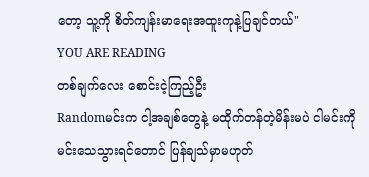တော့ သူ့ကို စိတ်ကျန်းမာရေးအထူးကုနဲ့ပြချင်တယ်"
YOU ARE READING
တစ်ချက်လေး စောင်းငဲ့ကြည့်ဦး
Randomမင်းက ငါ့အချစ်တွေနဲ့ မထိုက်တန်တဲ့မိန်းမပဲ ငါမင်းကို မင်းသေသွားရင်တောင် ပြန်ချသ်မှာမဟုတ်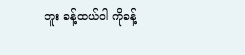ဘူး ခန့်ထယ်ဝါ ကိုခန့်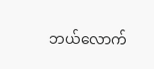ဘယ်လောက်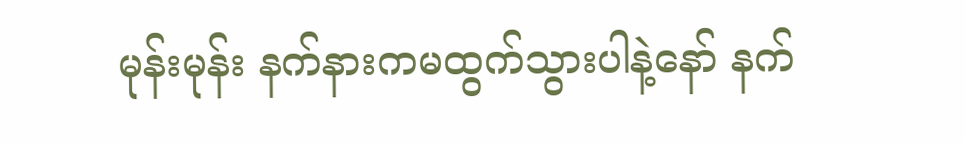မုန်းမုန်း နက်နားကမထွက်သွားပါနဲ့နော် နက်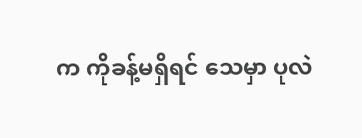က ကိုခန့်မရှိရင် သေမှာ ပုလဲ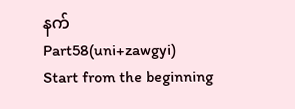နက်
Part58(uni+zawgyi)
Start from the beginning